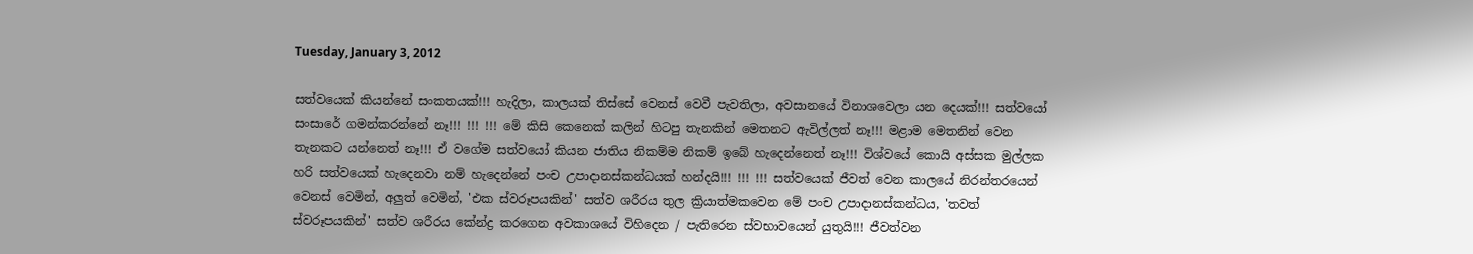Tuesday, January 3, 2012

සත්වයෙක් කියන්නේ සංකතයක්!!! හැදිලා, කාලයක් තිස්සේ වෙනස් වෙවී පැවතිලා, අවසානයේ විනාශවෙලා යන දෙයක්!!! සත්වයෝ සංසාරේ ගමන්කරන්නේ නෑ!!! !!! !!! මේ කිසි කෙනෙක් කලින් හිටපු තැනකින් මෙතනට ඇවිල්ලත් නෑ!!! මළාම මෙතනින් වෙන තැනකට යන්නෙත් නෑ!!! ඒ වගේම සත්වයෝ කියන ජාතිය නිකම්ම නිකම් ඉබේ හැදෙන්නෙත් නෑ!!! විශ්වයේ කොයි අස්සක මුල්ලක හරි සත්වයෙක් හැදෙනවා නම් හැදෙන්නේ පංච උපාදානස්කන්ධයක් හන්දයි!!! !!! !!! සත්වයෙක් ජීවත් වෙන කාලයේ නිරන්තරයෙන් වෙනස් වෙමින්, අලුත් වෙමින්, 'එක ස්වරූපයකින්' සත්ව ශරීරය තුල ක්‍රියාත්මකවෙන මේ පංච උපාදානස්කන්ධය, 'තවත් ස්වරූපයකින්' සත්ව ශරීරය කේන්ද්‍ර කරගෙන අවකාශයේ විහිදෙන / පැතිරෙන ස්වභාවයෙන් යුතුයි!!! ජීවත්වන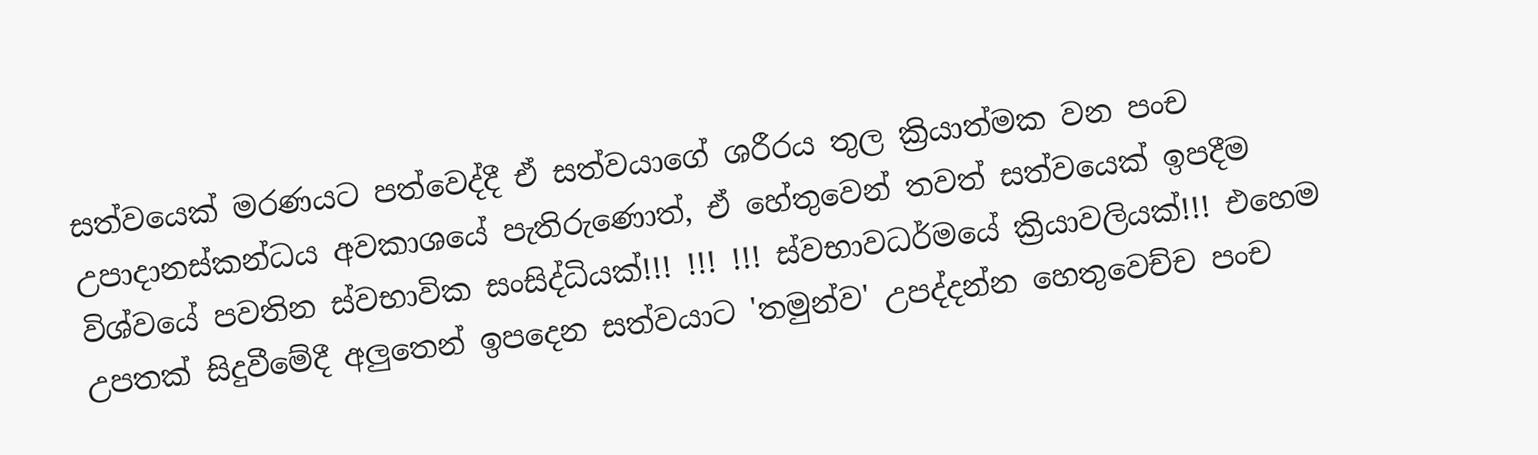සත්වයෙක් මරණයට පත්වෙද්දී ඒ සත්වයාගේ ශරීරය තුල ක්‍රියාත්මක වන පංච උපාදානස්කන්ධය අවකාශයේ පැතිරුණොත්, ඒ හේතුවෙන් තවත් සත්වයෙක් ඉපදීම විශ්වයේ පවතින ස්වභාවික සංසිද්ධියක්!!! !!! !!! ස්වභාවධර්මයේ ක්‍රියාවලියක්!!! එහෙම උපතක් සිදුවීමේදී අලුතෙන් ඉපදෙන සත්වයාට 'තමුන්ව' උපද්දන්න හෙතුවෙච්ච පංච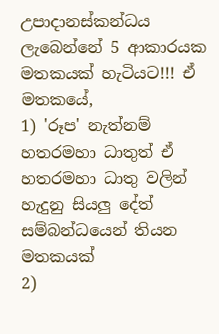උපාදානස්කන්ධය ලැබෙන්නේ 5 ආකාරයක මතකයක් හැටියට!!! ඒ මතකයේ,
1) 'රූප' නැත්නම් හතරමහා ධාතුත් ඒ හතරමහා ධාතු වලින් හැදුනු සියලු දේත් සම්බන්ධයෙන් තියන මතකයක්
2)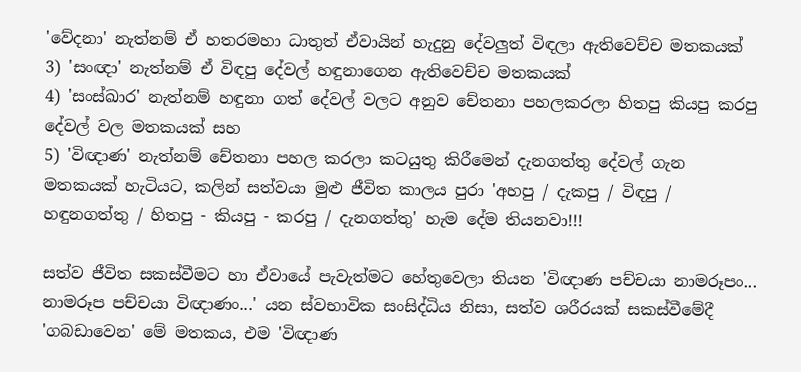'වේදනා' නැත්නම් ඒ හතරමහා ධාතුත් ඒවායින් හැදුනු දේවලුත් විඳලා ඇතිවෙච්ච මතකයක්
3) 'සංඥා' නැත්නම් ඒ විඳපු දේවල් හඳුනාගෙන ඇතිවෙච්ච මතකයක්
4) 'සංස්ඛාර' නැත්නම් හඳුනා ගත් දේවල් වලට අනුව චේතනා පහලකරලා හිතපු කියපු කරපු දේවල් වල මතකයක් සහ
5) 'විඥාණ' නැත්නම් චේතනා පහල කරලා කටයුතු කිරීමෙන් දැනගත්තු දේවල් ගැන මතකයක් හැටියට, කලින් සත්වයා මුළු ජීවිත කාලය පුරා 'අහපු / දැකපු / විඳපු / හඳුනගත්තු / හිතපු - කියපු - කරපු / දැනගත්තු' හැම දේම තියනවා!!!

සත්ව ජීවිත සකස්වීමට හා ඒවායේ පැවැත්මට හේතුවෙලා තියන 'විඥාණ පච්චයා නාමරූපං... නාමරූප පච්චයා විඥාණං...' යන ස්වභාවික සංසිද්ධිය නිසා, සත්ව ශරීරයක් සකස්වීමේදී 'ගබඩාවෙන' මේ මතකය, එම 'විඥාණ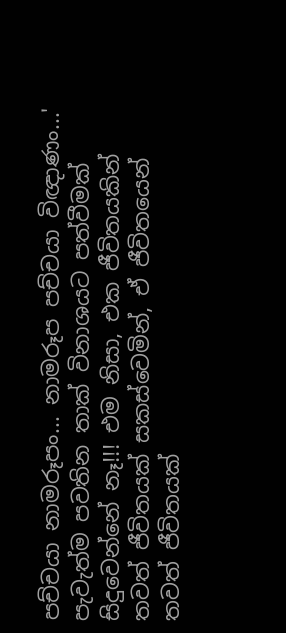පච්චයා නාමරූපං... නාමරූප පච්චයා විඥාණං...' පැවැත්ම පවතින තාක් විනාශයට පත්වීමක් සිදුවෙන්නේ නෑ!!! එම නිසා, එක ජීවිතයකින් තවත් ජීවිතයක් සකස්වෙමින්, ඒ ජීවිතයෙන් තවත් ජීවිතයක්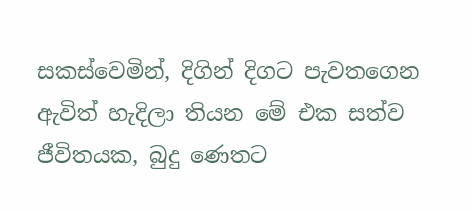සකස්වෙමින්, දිගින් දිගට පැවතගෙන ඇවිත් හැදිලා තියන මේ එක සත්ව ජීවිතයක, බුදු ණෙතට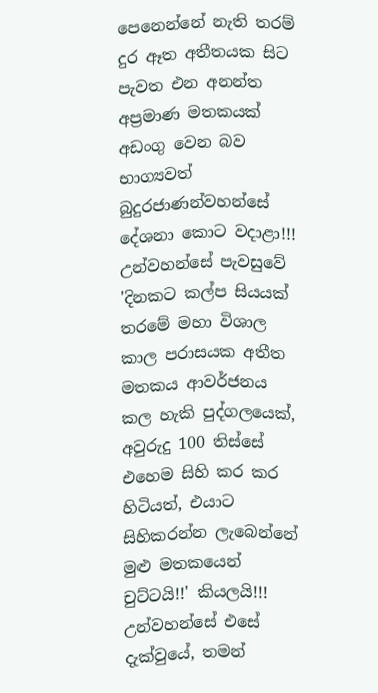පෙනෙන්නේ නැති තරම් දුර ඈත අතීතයක සිට පැවත එන අනන්ත අප්‍රමාණ මතකයක් අඩංගු වෙන බව භාග්‍යවත් බුදුරජාණන්වහන්සේ දේශනා කොට වදාළා!!! උන්වහන්සේ පැවසුවේ 'දිනකට කල්ප සියයක් තරමේ මහා විශාල කාල පරාසයක අතීත මතකය ආවර්ජනය කල හැකි පුද්ගලයෙක්, අවුරුදු 100 තිස්සේ එහෙම සිහි කර කර හිටියත්, එයාට සිහිකරන්න ලැබෙන්නේ මුළු මතකයෙන් චුට්ටයි!!' කියලයි!!! උන්වහන්සේ එසේ දැක්වුයේ, තමන්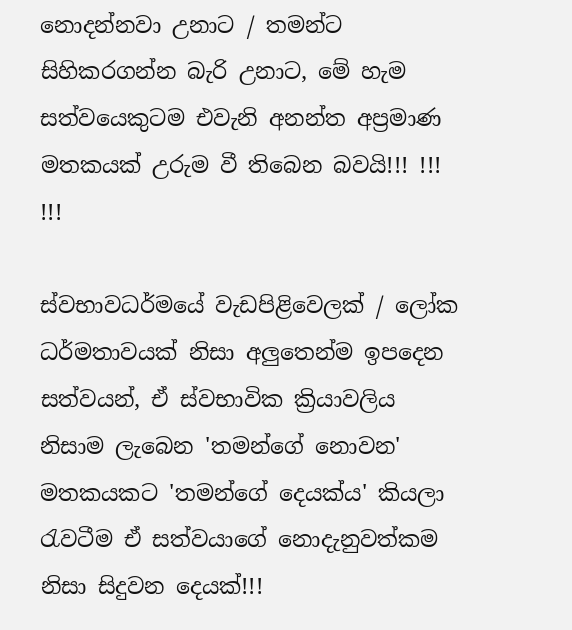නොදන්නවා උනාට / තමන්ට සිහිකරගන්න බැරි උනාට, මේ හැම සත්වයෙකුටම එවැනි අනන්ත අප්‍රමාණ මතකයක් උරුම වී තිබෙන බවයි!!! !!! !!!

ස්වභාවධර්මයේ වැඩපිළිවෙලක් / ලෝක ධර්මතාවයක් නිසා අලුතෙන්ම ඉපදෙන සත්වයන්, ඒ ස්වභාවික ක්‍රියාවලිය නිසාම ලැබෙන 'තමන්ගේ නොවන' මතකයකට 'තමන්ගේ දෙයක්ය' කියලා රැවටීම ඒ සත්වයාගේ නොදැනුවත්කම නිසා සිදුවන දෙයක්!!!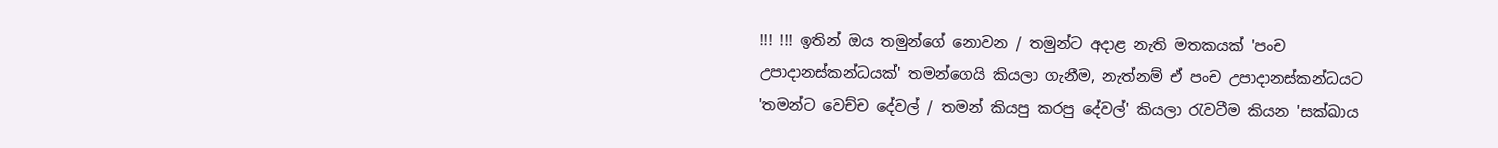!!! !!! ඉතින් ඔය තමුන්ගේ නොවන / තමුන්ට අදාළ නැති මතකයක් 'පංච උපාදානස්කන්ධයක්' තමන්ගෙයි කියලා ගැනීම, නැත්නම් ඒ පංච උපාදානස්කන්ධයට 'තමන්ට වෙච්ච දේවල් / තමන් කියපු කරපු දේවල්' කියලා රැවටීම කියන 'සක්ඛාය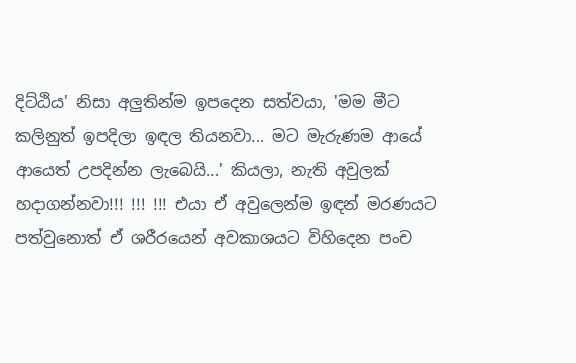දිට්ඨිය' නිසා අලුතින්ම ඉපදෙන සත්වයා, 'මම මීට කලිනුත් ඉපදිලා ඉඳල තියනවා... මට මැරුණම ආයේ ආයෙත් උපදින්න ලැබෙයි...' කියලා, නැති අවුලක් හදාගන්නවා!!! !!! !!! එයා ඒ අවුලෙන්ම ඉඳන් මරණයට පත්වුනොත් ඒ ශරීරයෙන් අවකාශයට විහිදෙන පංච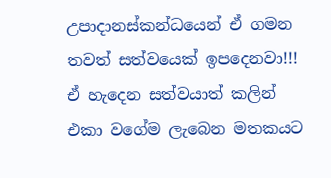උපාදානස්කන්ධයෙන් ඒ ගමන තවත් සත්වයෙක් ඉපදෙනවා!!! ඒ හැදෙන සත්වයාත් කලින් එකා වගේම ලැබෙන මතකයට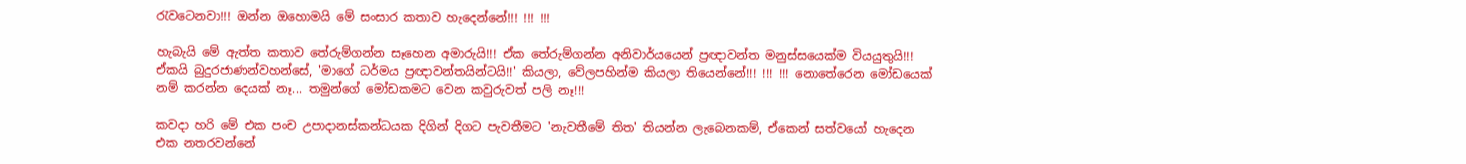රැවටෙනවා!!! ඔන්න ඔහොමයි මේ සංසාර කතාව හැදෙන්නේ!!! !!! !!!

හැබැයි මේ ඇත්ත කතාව තේරුම්ගන්න සෑහෙන අමාරුයි!!! ඒක තේරුම්ගන්න අනිවාර්යයෙන් ප්‍රඥාවන්ත මනුස්සයෙක්ම වියයුතුයි!!! ඒකයි බුදුරජාණන්වහන්සේ, 'මාගේ ධර්මය ප්‍රඥාවන්තයින්ටයි!!' කියලා, වේලපහින්ම කියලා තියෙන්නේ!!! !!! !!! නොතේරෙන මෝඩයෙක් නම් කරන්න දෙයක් නෑ... තමුන්ගේ මෝඩකමට වෙන කවුරුවත් පලි නෑ!!!

කවදා හරි මේ එක පංච උපාදානස්කන්ධයක දිගින් දිගට පැවතීමට 'නැවතීමේ තිත' තියන්න ලැබෙනකම්, ඒකෙන් සත්වයෝ හැදෙන එක නතරවන්නේ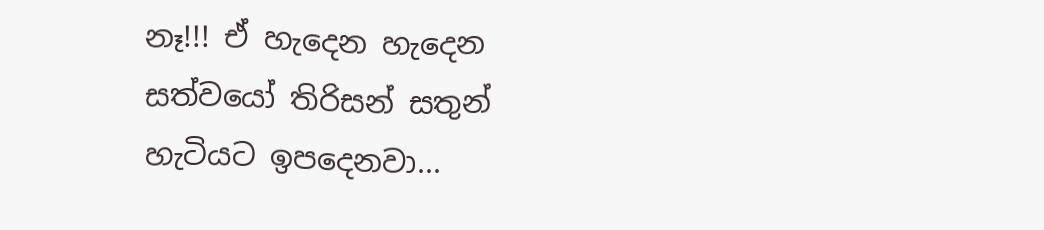නෑ!!! ඒ හැදෙන හැදෙන සත්වයෝ තිරිසන් සතුන් හැටියට ඉපදෙනවා...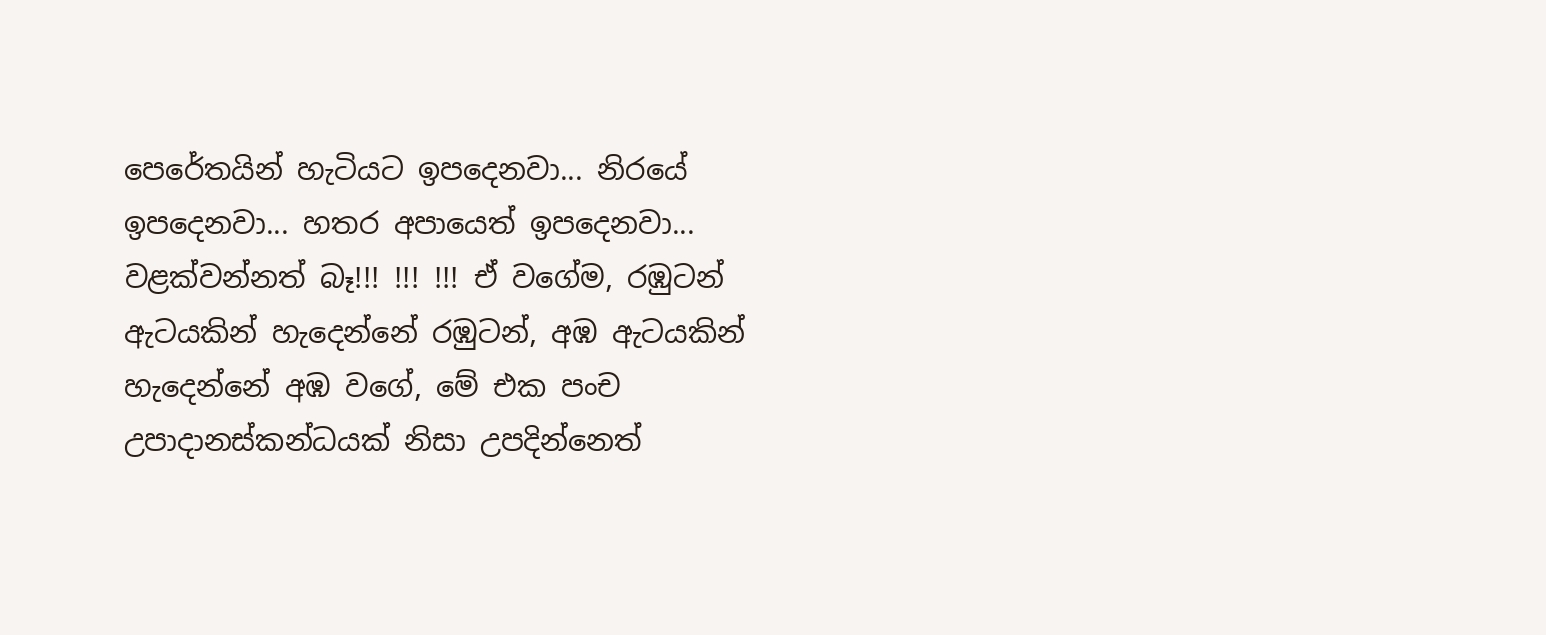පෙරේතයින් හැටියට ඉපදෙනවා... නිරයේ ඉපදෙනවා... හතර අපායෙත් ඉපදෙනවා... වළක්වන්නත් බෑ!!! !!! !!! ඒ වගේම, රඹුටන් ඇටයකින් හැදෙන්නේ රඹුටන්, අඹ ඇටයකින් හැදෙන්නේ අඹ වගේ, මේ එක පංච උපාදානස්කන්ධයක් නිසා උපදින්නෙත්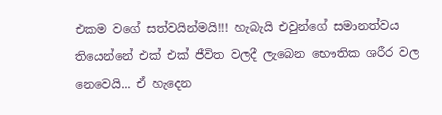එකම වගේ සත්වයින්මයි!!! හැබැයි එවුන්ගේ සමානත්වය තියෙන්නේ එක් එක් ජීවිත වලදී ලැබෙන භෞතික ශරීර වල නෙවෙයි... ඒ හැදෙන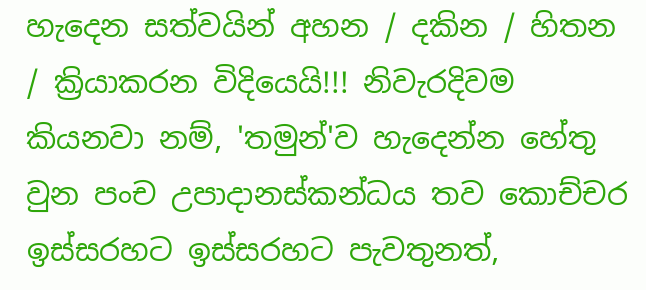හැදෙන සත්වයින් අහන / දකින / හිතන / ක්‍රියාකරන විදියෙයි!!! නිවැරදිවම කියනවා නම්, 'තමුන්'ව හැදෙන්න හේතු වුන පංච උපාදානස්කන්ධය තව කොච්චර ඉස්සරහට ඉස්සරහට පැවතුනත්,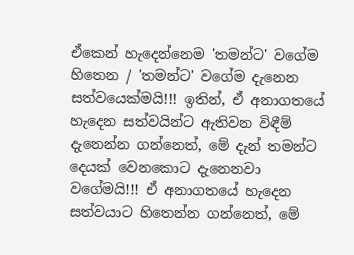ඒකෙන් හැදෙන්නෙම 'තමන්ට' වගේම හිතෙන / 'තමන්ට' වගේම දැනෙන සත්වයෙක්මයි!!! ඉතින්, ඒ අනාගතයේ හැදෙන සත්වයින්ට ඇතිවන විඳීම් දැනෙන්න ගන්නෙත්, මේ දැන් තමන්ට දෙයක් වෙනකොට දැනෙනවා වගේමයි!!! ඒ අනාගතයේ හැදෙන සත්වයාට හිතෙන්න ගන්නෙත්, මේ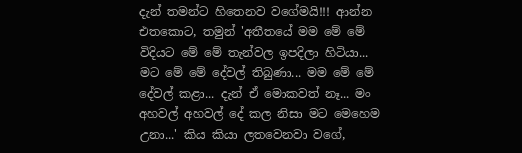දැන් තමන්ට හිතෙනව වගේමයි!!! ආන්න එතකොට, තමුන් 'අතීතයේ මම මේ මේ විදියට මේ මේ තැන්වල ඉපදිලා හිටියා... මට මේ මේ දේවල් තිබුණා... මම මේ මේ දේවල් කළා... දැන් ඒ මොකවත් නෑ... මං අහවල් අහවල් දේ කල නිසා මට මෙහෙම උනා...' කිය කියා ලතවෙනවා වගේ,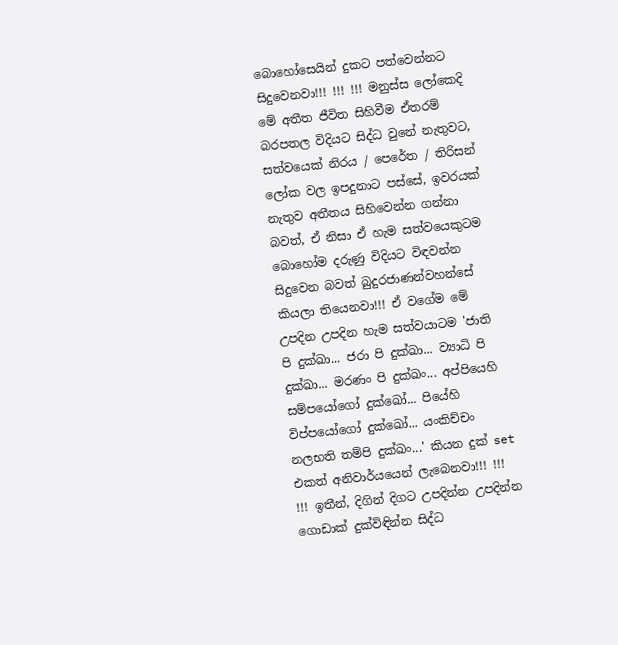බොහෝසෙයින් දුකට පත්වෙන්නට සිදුවෙනවා!!! !!! !!! මනුස්ස ලෝකෙදි මේ අතීත ජීවිත සිහිවීම ඒතරම් බරපතල විදියට සිද්ධ වුනේ නැතුවට, සත්වයෙක් නිරය / පෙරේත / තිරිසන් ලෝක වල ඉපදුනාට පස්සේ, ඉවරයක් නැතුව අතීතය සිහිවෙන්න ගන්නා බවත්, ඒ නිසා ඒ හැම සත්වයෙකුටම බොහෝම දරුණු විදියට විඳවන්න සිදුවෙන බවත් බුදුරජාණන්වහන්සේ කියලා තියෙනවා!!! ඒ වගේම මේ උපදින උපදින හැම සත්වයාටම 'ජාති පි දුක්ඛා... ජරා පි දුක්ඛා... ව්‍යාධි පි දුක්ඛා... මරණං පි දුක්ඛං... අප්පියෙහි සම්පයෝගෝ දුක්ඛෝ... පියේහි විප්පයෝගෝ දුක්ඛෝ... යංකිච්චං නලභති තම්පි දුක්ඛං...' කියන දුක් set එකත් අනිවාර්යයෙන් ලැබෙනවා!!! !!! !!! ඉතීන්, දිගින් දිගට උපදින්න උපදින්න ගොඩාක් දුක්විඳින්න සිද්ධ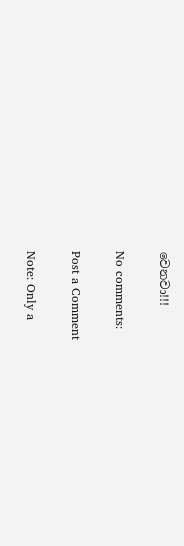වෙනවා!!!

No comments:

Post a Comment

Note: Only a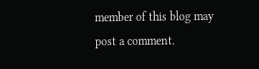member of this blog may post a comment.